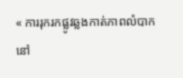« ការរុករកផ្លូវឆ្លងកាត់ភាពលំបាកនៅ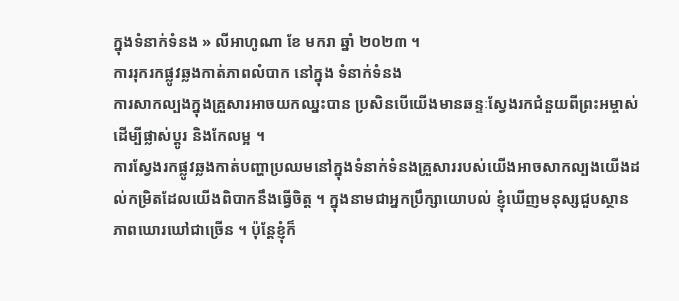ក្នុងទំនាក់ទំនង » លីអាហូណា ខែ មករា ឆ្នាំ ២០២៣ ។
ការរុករកផ្លូវឆ្លងកាត់ភាពលំបាក នៅក្នុង ទំនាក់ទំនង
ការសាកល្បងក្នុងគ្រួសារអាចយកឈ្នះបាន ប្រសិនបើយើងមានឆន្ទៈស្វែងរកជំនួយពីព្រះអម្ចាស់ដើម្បីផ្លាស់ប្តូរ និងកែលម្អ ។
ការស្វែងរកផ្លូវឆ្លងកាត់បញ្ហាប្រឈមនៅក្នុងទំនាក់ទំនងគ្រួសាររបស់យើងអាចសាកល្បងយើងដល់កម្រិតដែលយើងពិបាកនឹងធ្វើចិត្ត ។ ក្នុងនាមជាអ្នកប្រឹក្សាយោបល់ ខ្ញុំឃើញមនុស្សជួបស្ថានភាពឃោរឃៅជាច្រើន ។ ប៉ុន្តែខ្ញុំក៏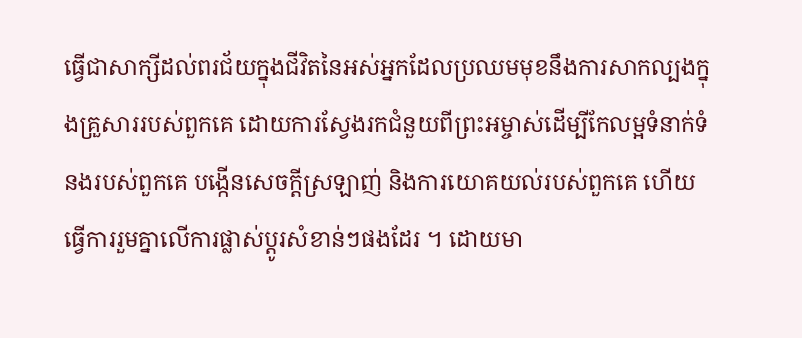ធ្វើជាសាក្សីដល់ពរជ័យក្នុងជីវិតនៃអស់អ្នកដែលប្រឈមមុខនឹងការសាកល្បងក្នុងគ្រួសាររបស់ពួកគេ ដោយការស្វែងរកជំនួយពីព្រះអម្ចាស់ដើម្បីកែលម្អទំនាក់ទំនងរបស់ពួកគេ បង្កើនសេចក្ដីស្រឡាញ់ និងការយោគយល់របស់ពួកគេ ហើយធ្វើការរួមគ្នាលើការផ្លាស់ប្ដូរសំខាន់ៗផងដែរ ។ ដោយមា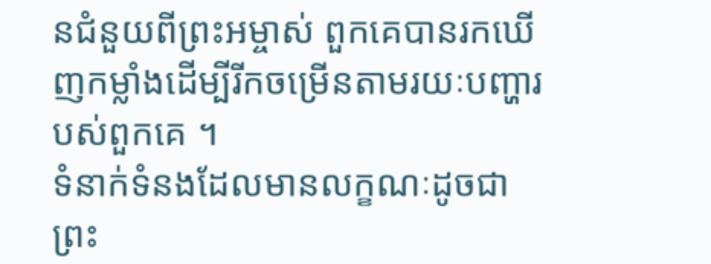នជំនួយពីព្រះអម្ចាស់ ពួកគេបានរកឃើញកម្លាំងដើម្បីរីកចម្រើនតាមរយៈបញ្ហារបស់ពួកគេ ។
ទំនាក់ទំនងដែលមានលក្ខណៈដូចជាព្រះ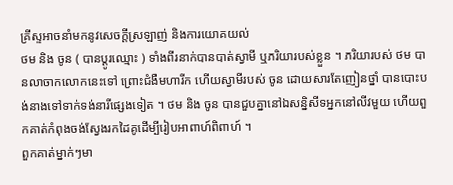គ្រីស្ទអាចនាំមកនូវសេចក្តីស្រឡាញ់ និងការយោគយល់
ថម និង ចូន ( បានប្តូរឈ្មោះ ) ទាំងពីរនាក់បានបាត់ស្វាមី ឬភរិយារបស់ខ្លួន ។ ភរិយារបស់ ថម បានលាចាកលោកនេះទៅ ព្រោះជំងឺមហារីក ហើយស្វាមីរបស់ ចូន ដោយសារតែញៀនថ្នាំ បានបោះបង់នាងទៅទាក់ទង់នារីផ្សេងទៀត ។ ថម និង ចូន បានជួបគ្នានៅឯសន្និសីទអ្នកនៅលីវមួយ ហើយពួកគាត់កំពុងចង់ស្វែងរកដៃគូដើម្បីរៀបអាពាហ៍ពិពាហ៍ ។
ពួកគាត់ម្នាក់ៗមា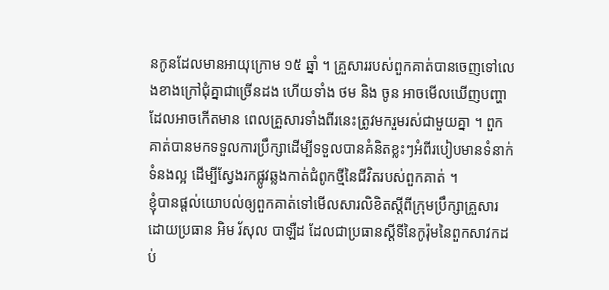នកូនដែលមានអាយុក្រោម ១៥ ឆ្នាំ ។ គ្រួសាររបស់ពួកគាត់បានចេញទៅលេងខាងក្រៅជុំគ្នាជាច្រើនដង ហើយទាំង ថម និង ចូន អាចមើលឃើញបញ្ហាដែលអាចកើតមាន ពេលគ្រួសារទាំងពីរនេះត្រូវមករួមរស់ជាមួយគ្នា ។ ពួកគាត់បានមកទទួលការប្រឹក្សាដើម្បីទទួលបានគំនិតខ្លះៗអំពីរបៀបមានទំនាក់ទំនងល្អ ដើម្បីស្វែងរកផ្លូវឆ្លងកាត់ជំពូកថ្មីនៃជីវិតរបស់ពួកគាត់ ។
ខ្ញុំបានផ្តល់យោបល់ឲ្យពួកគាត់ទៅមើលសារលិខិតស្តីពីក្រុមប្រឹក្សាគ្រួសារដោយប្រធាន អិម រ័សុល បាឡឺដ ដែលជាប្រធានស្តីទីនៃកូរ៉ុមនៃពួកសាវកដប់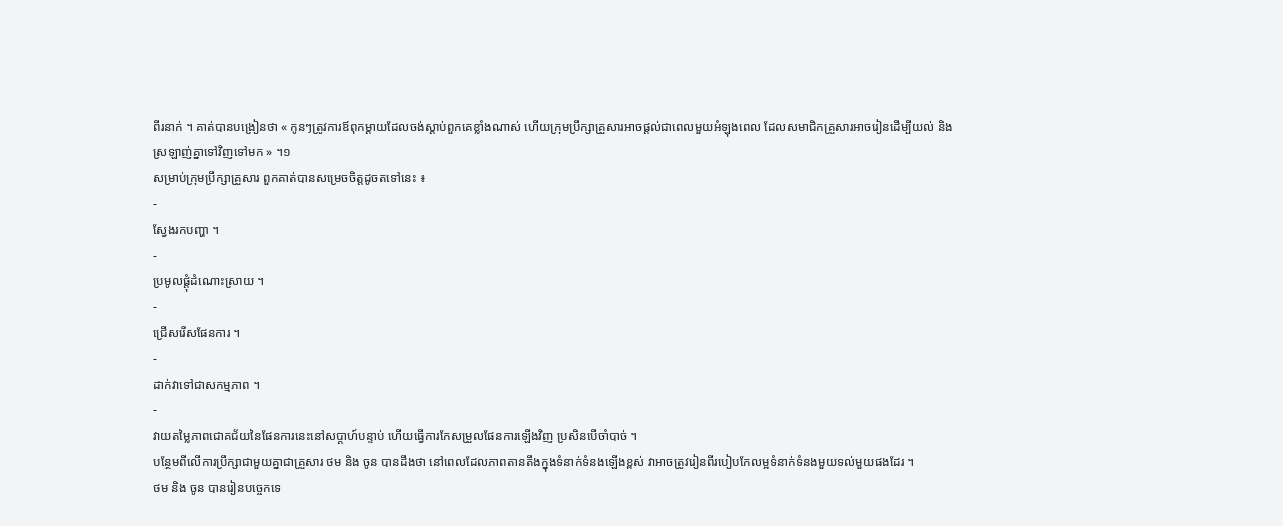ពីរនាក់ ។ គាត់បានបង្រៀនថា « កូនៗត្រូវការឪពុកម្ដាយដែលចង់ស្ដាប់ពួកគេខ្លាំងណាស់ ហើយក្រុមប្រឹក្សាគ្រួសារអាចផ្ដល់ជាពេលមួយអំឡុងពេល ដែលសមាជិកគ្រួសារអាចរៀនដើម្បីយល់ និងស្រឡាញ់គ្នាទៅវិញទៅមក » ។១
សម្រាប់ក្រុមប្រឹក្សាគ្រួសារ ពួកគាត់បានសម្រេចចិត្តដូចតទៅនេះ ៖
-
ស្វែងរកបញ្ហា ។
-
ប្រមូលផ្តុំដំណោះស្រាយ ។
-
ជ្រើសរើសផែនការ ។
-
ដាក់វាទៅជាសកម្មភាព ។
-
វាយតម្លៃភាពជោគជ័យនៃផែនការនេះនៅសប្តាហ៍បន្ទាប់ ហើយធ្វើការកែសម្រួលផែនការឡើងវិញ ប្រសិនបើចាំបាច់ ។
បន្ថែមពីលើការប្រឹក្សាជាមួយគ្នាជាគ្រួសារ ថម និង ចូន បានដឹងថា នៅពេលដែលភាពតានតឹងក្នុងទំនាក់ទំនងឡើងខ្ពស់ វាអាចត្រូវរៀនពីរបៀបកែលម្អទំនាក់ទំនងមួយទល់មួយផងដែរ ។
ថម និង ចូន បានរៀនបច្ចេកទេ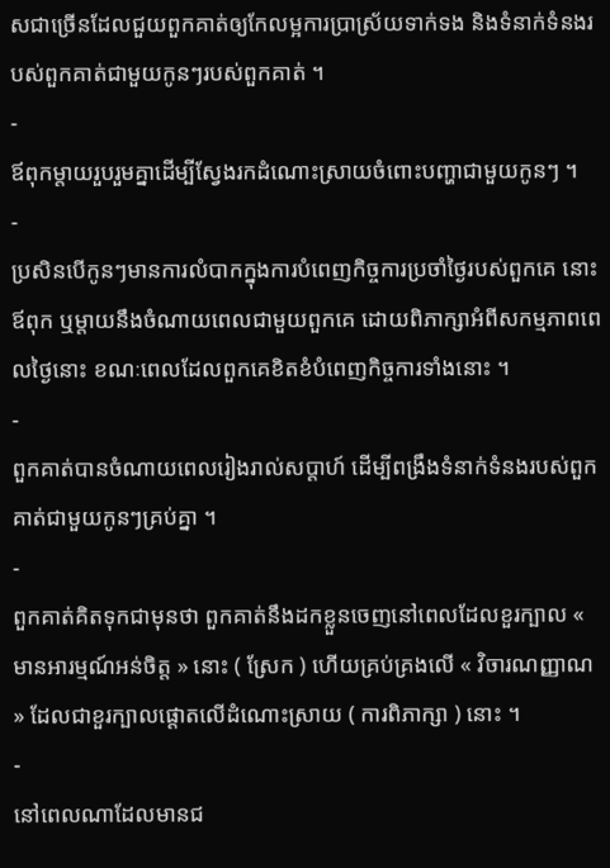សជាច្រើនដែលជួយពួកគាត់ឲ្យកែលម្អការប្រាស្រ័យទាក់ទង និងទំនាក់ទំនងរបស់ពួកគាត់ជាមួយកូនៗរបស់ពួកគាត់ ។
-
ឪពុកម្តាយរួបរួមគ្នាដើម្បីស្វែងរកដំណោះស្រាយចំពោះបញ្ហាជាមួយកូនៗ ។
-
ប្រសិនបើកូនៗមានការលំបាកក្នុងការបំពេញកិច្ចការប្រចាំថ្ងៃរបស់ពួកគេ នោះឪពុក ឬម្តាយនឹងចំណាយពេលជាមួយពួកគេ ដោយពិភាក្សាអំពីសកម្មភាពពេលថ្ងៃនោះ ខណៈពេលដែលពួកគេខិតខំបំពេញកិច្ចការទាំងនោះ ។
-
ពួកគាត់បានចំណាយពេលរៀងរាល់សប្តាហ៍ ដើម្បីពង្រឹងទំនាក់ទំនងរបស់ពួកគាត់ជាមួយកូនៗគ្រប់គ្នា ។
-
ពួកគាត់គិតទុកជាមុនថា ពួកគាត់នឹងដកខ្លួនចេញនៅពេលដែលខួរក្បាល « មានអារម្មណ៍អន់ចិត្ត » នោះ ( ស្រែក ) ហើយគ្រប់គ្រងលើ « វិចារណញ្ញាណ » ដែលជាខួរក្បាលផ្តោតលើដំណោះស្រាយ ( ការពិភាក្សា ) នោះ ។
-
នៅពេលណាដែលមានជ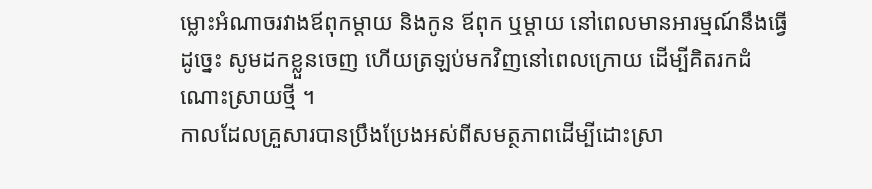ម្លោះអំណាចរវាងឪពុកម្តាយ និងកូន ឪពុក ឬម្តាយ នៅពេលមានអារម្មណ៍នឹងធ្វើដូច្នេះ សូមដកខ្លួនចេញ ហើយត្រឡប់មកវិញនៅពេលក្រោយ ដើម្បីគិតរកដំណោះស្រាយថ្មី ។
កាលដែលគ្រួសារបានប្រឹងប្រែងអស់ពីសមត្ថភាពដើម្បីដោះស្រា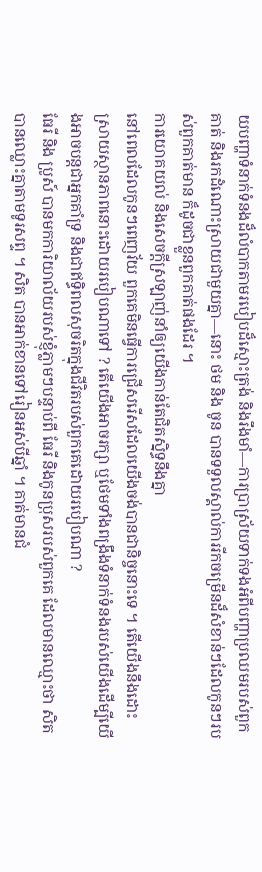យបញ្ហាទំនាក់ទំនងដ៏លំបាកតាមរបៀបដ៏ស្មោះត្រង់ និងរឹងមាំ—ការប្រាស្រ័យទាក់ទងអំពីបញ្ហាប្រឈមរបស់ពួកគាត់ និងរកដំណោះស្រាយជាមួយគ្នា—នោះ ថម និង ចូន បានទទួលស្គាល់ការរីកចម្រើនដ៏សំខាន់ៗដែលកូនៗរបស់ពួកគាត់មាន ក៏ដូចជាខ្លួនពួកគាត់ផងដែរ ។
ការយោគយល់ និងសេចក្តីស្រឡាញ់នាំឲ្យយើងកាន់តែជិតស្និទ្ធនឹងគ្នា
នៅពេលដែលកូនៗពេញវ័យ ពួកគេមិនធ្វើការជ្រើសរើសដែលយើងចង់បានជានិច្ចនោះទេ ។ តើយើងនឹងដោះស្រាយស្ថានភាពនោះដោយរបៀបណាទៅ ? តើយើងអាចរក្សា ឬថែមទាំងពង្រឹងទំនាក់ទំនងរបស់យើងដើម្បីយើងអាចបន្តជាអ្នកគាំទ្រ និងជាឥទ្ធិពលសុចរិតក្នុងជីវិតរបស់ពួកគេដោយរបៀបណា ?
ធែរី និង ប្រូស៍ បានមកការិយាល័យរបស់ខ្ញុំភ្លាមៗបន្ទាប់ពី ធែរី និងកូនប្រុសរបស់ពួកគេ ដែលមានឈ្មោះថា សិត បានឈ្លោះគ្នាតាមទូរសព្ទ ។ សិត បានអាក់ខានទៅរៀនអស់បីឆ្នាំ ។ គាត់មានជំ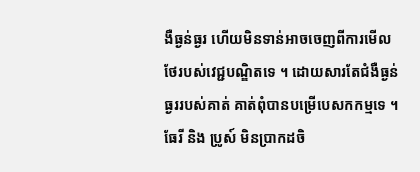ងឺធ្ងន់ធ្ងរ ហើយមិនទាន់អាចចេញពីការមើលថែរបស់វេជ្ជបណ្ឌិតទេ ។ ដោយសារតែជំងឺធ្ងន់ធ្ងររបស់គាត់ គាត់ពុំបានបម្រើបេសកកម្មទេ ។ ធែរី និង ប្រូស៍ មិនប្រាកដចិ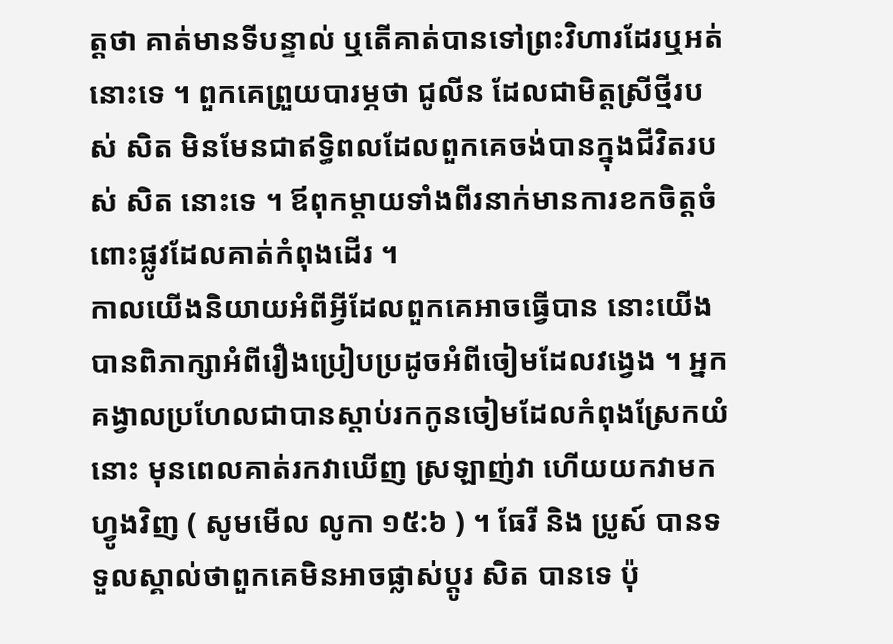ត្តថា គាត់មានទីបន្ទាល់ ឬតើគាត់បានទៅព្រះវិហារដែរឬអត់នោះទេ ។ ពួកគេព្រួយបារម្ភថា ជូលីន ដែលជាមិត្តស្រីថ្មីរបស់ សិត មិនមែនជាឥទ្ធិពលដែលពួកគេចង់បានក្នុងជីវិតរបស់ សិត នោះទេ ។ ឪពុកម្តាយទាំងពីរនាក់មានការខកចិត្តចំពោះផ្លូវដែលគាត់កំពុងដើរ ។
កាលយើងនិយាយអំពីអ្វីដែលពួកគេអាចធ្វើបាន នោះយើងបានពិភាក្សាអំពីរឿងប្រៀបប្រដូចអំពីចៀមដែលវង្វេង ។ អ្នកគង្វាលប្រហែលជាបានស្តាប់រកកូនចៀមដែលកំពុងស្រែកយំនោះ មុនពេលគាត់រកវាឃើញ ស្រឡាញ់វា ហើយយកវាមកហ្វូងវិញ ( សូមមើល លូកា ១៥:៦ ) ។ ធែរី និង ប្រូស៍ បានទទួលស្គាល់ថាពួកគេមិនអាចផ្លាស់ប្តូរ សិត បានទេ ប៉ុ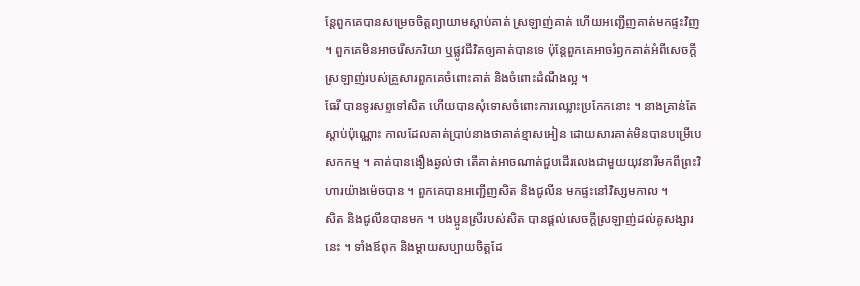ន្តែពួកគេបានសម្រេចចិត្តព្យាយាមស្តាប់គាត់ ស្រឡាញ់គាត់ ហើយអញ្ជើញគាត់មកផ្ទះវិញ ។ ពួកគេមិនអាចរើសភរិយា ឬផ្លូវជីវិតឲ្យគាត់បានទេ ប៉ុន្តែពួកគេអាចរំឭកគាត់អំពីសេចក្ដីស្រឡាញ់របស់គ្រួសារពួកគេចំពោះគាត់ និងចំពោះដំណឹងល្អ ។
ធែរី បានទូរសព្ទទៅសិត ហើយបានសុំទោសចំពោះការឈ្លោះប្រកែកនោះ ។ នាងគ្រាន់តែស្តាប់ប៉ុណ្ណោះ កាលដែលគាត់ប្រាប់នាងថាគាត់ខ្មាសអៀន ដោយសារគាត់មិនបានបម្រើបេសកកម្ម ។ គាត់បានងឿងឆ្ងល់ថា តើគាត់អាចណាត់ជួបដើរលេងជាមួយយុវនារីមកពីព្រះវិហារយ៉ាងម៉េចបាន ។ ពួកគេបានអញ្ជើញសិត និងជូលីន មកផ្ទះនៅវិស្សមកាល ។
សិត និងជូលីនបានមក ។ បងប្អូនស្រីរបស់សិត បានផ្តល់សេចក្តីស្រឡាញ់ដល់គូសង្សារនេះ ។ ទាំងឪពុក និងម្តាយសប្បាយចិត្តដែ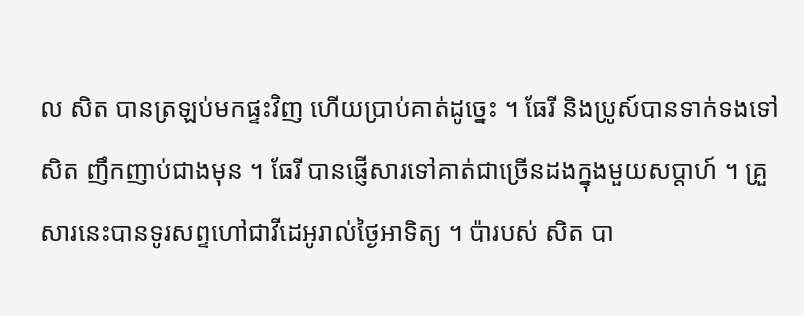ល សិត បានត្រឡប់មកផ្ទះវិញ ហើយប្រាប់គាត់ដូច្នេះ ។ ធែរី និងប្រូស៍បានទាក់ទងទៅសិត ញឹកញាប់ជាងមុន ។ ធែរី បានផ្ញើសារទៅគាត់ជាច្រើនដងក្នុងមួយសប្តាហ៍ ។ គ្រួសារនេះបានទូរសព្ទហៅជាវីដេអូរាល់ថ្ងៃអាទិត្យ ។ ប៉ារបស់ សិត បា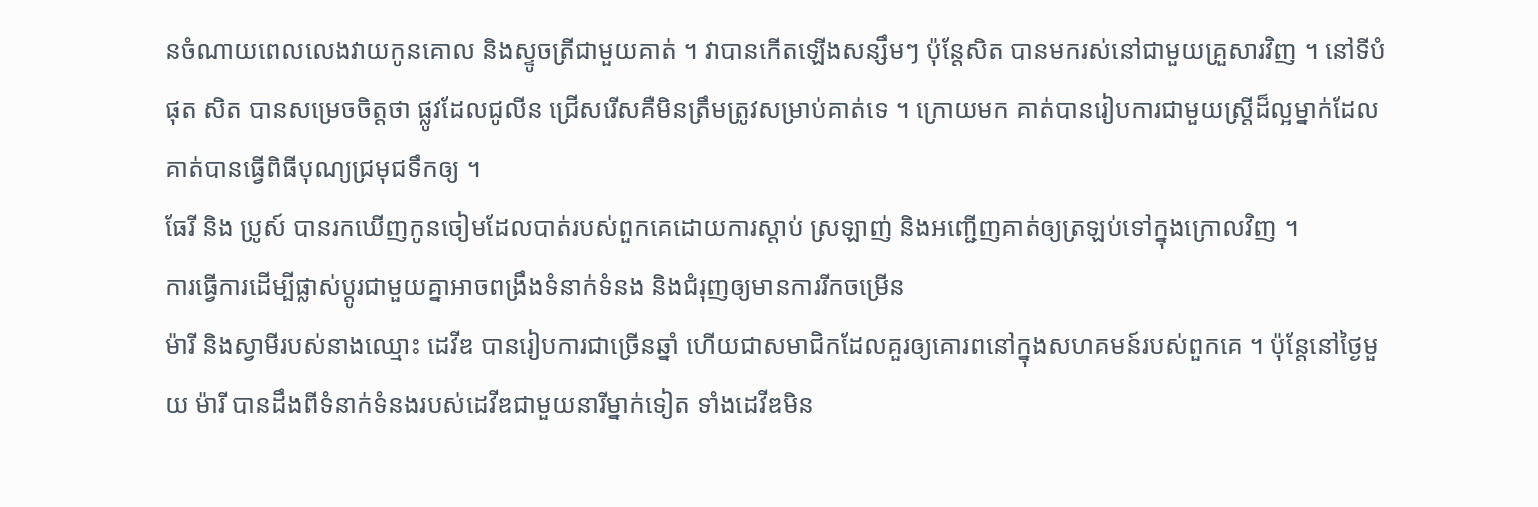នចំណាយពេលលេងវាយកូនគោល និងស្ទូចត្រីជាមួយគាត់ ។ វាបានកើតឡើងសន្សឹមៗ ប៉ុន្តែសិត បានមករស់នៅជាមួយគ្រួសារវិញ ។ នៅទីបំផុត សិត បានសម្រេចចិត្តថា ផ្លូវដែលជូលីន ជ្រើសរើសគឺមិនត្រឹមត្រូវសម្រាប់គាត់ទេ ។ ក្រោយមក គាត់បានរៀបការជាមួយស្រ្តីដ៏ល្អម្នាក់ដែលគាត់បានធ្វើពិធីបុណ្យជ្រមុជទឹកឲ្យ ។
ធែរី និង ប្រូស៍ បានរកឃើញកូនចៀមដែលបាត់របស់ពួកគេដោយការស្តាប់ ស្រឡាញ់ និងអញ្ជើញគាត់ឲ្យត្រឡប់ទៅក្នុងក្រោលវិញ ។
ការធ្វើការដើម្បីផ្លាស់ប្តូរជាមួយគ្នាអាចពង្រឹងទំនាក់ទំនង និងជំរុញឲ្យមានការរីកចម្រើន
ម៉ារី និងស្វាមីរបស់នាងឈ្មោះ ដេវីឌ បានរៀបការជាច្រើនឆ្នាំ ហើយជាសមាជិកដែលគួរឲ្យគោរពនៅក្នុងសហគមន៍របស់ពួកគេ ។ ប៉ុន្តែនៅថ្ងៃមួយ ម៉ារី បានដឹងពីទំនាក់ទំនងរបស់ដេវីឌជាមួយនារីម្នាក់ទៀត ទាំងដេវីឌមិន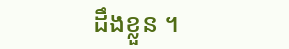ដឹងខ្លួន ។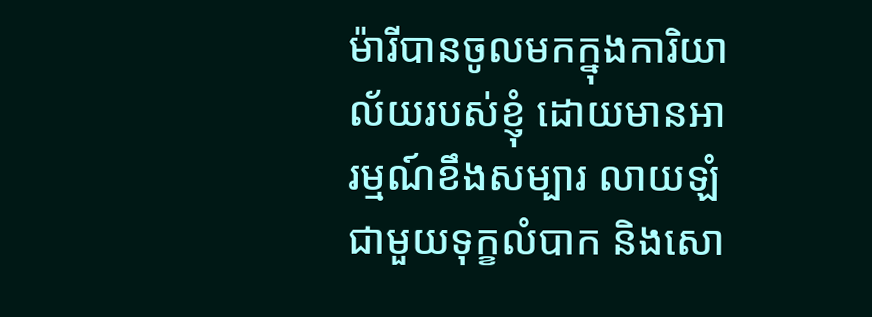ម៉ារីបានចូលមកក្នុងការិយាល័យរបស់ខ្ញុំ ដោយមានអារម្មណ៍ខឹងសម្បារ លាយឡំជាមួយទុក្ខលំបាក និងសោ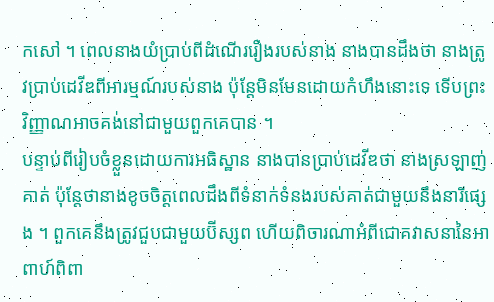កសៅ ។ ពេលនាងយំប្រាប់ពីដំណើររឿងរបស់នាង នាងបានដឹងថា នាងត្រូវប្រាប់ដេវីឌពីអារម្មណ៍របស់នាង ប៉ុន្តែមិនមែនដោយកំហឹងនោះទេ ទើបព្រះវិញ្ញាណអាចគង់នៅជាមួយពួកគេបាន ។
បន្ទាប់ពីរៀបចំខ្លួនដោយការអធិស្ឋាន នាងបានប្រាប់ដេវីឌថា នាងស្រឡាញ់គាត់ ប៉ុន្តែថានាងខូចចិត្តពេលដឹងពីទំនាក់ទំនងរបស់គាត់ជាមួយនឹងនារីផ្សេង ។ ពួកគេនឹងត្រូវជួបជាមួយប៊ីស្សព ហើយពិចារណាអំពីជោគវាសនានៃអាពាហ៍ពិពា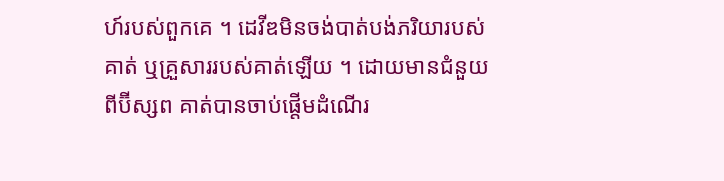ហ៍របស់ពួកគេ ។ ដេវីឌមិនចង់បាត់បង់ភរិយារបស់គាត់ ឬគ្រួសាររបស់គាត់ឡើយ ។ ដោយមានជំនួយពីប៊ីស្សព គាត់បានចាប់ផ្តើមដំណើរ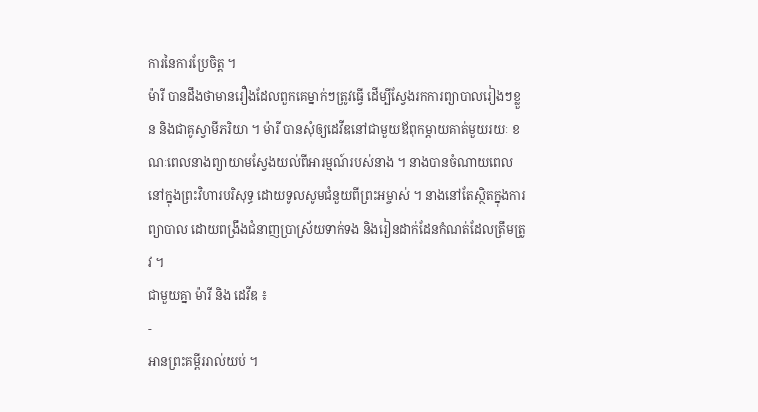ការនៃការប្រែចិត្ត ។
ម៉ារី បានដឹងថាមានរឿងដែលពួកគេម្នាក់ៗត្រូវធ្វើ ដើម្បីស្វែងរកការព្យាបាលរៀងៗខ្លួន និងជាគូស្វាមីភរិយា ។ ម៉ារី បានសុំឲ្យដេវីឌនៅជាមួយឪពុកម្តាយគាត់មួយរយៈ ខណៈពេលនាងព្យាយាមស្វែងយល់ពីអារម្មណ៍របស់នាង ។ នាងបានចំណាយពេលនៅក្នុងព្រះវិហារបរិសុទ្ធ ដោយទូលសូមជំនួយពីព្រះអម្ចាស់ ។ នាងនៅតែស្ថិតក្នុងការព្យាបាល ដោយពង្រឹងជំនាញប្រាស្រ័យទាក់ទង និងរៀនដាក់ដែនកំណត់ដែលត្រឹមត្រូវ ។
ជាមួយគ្នា ម៉ារី និង ដេវីឌ ៖
-
អានព្រះគម្ពីររាល់យប់ ។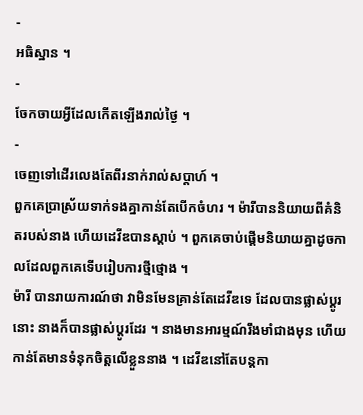-
អធិស្ឋាន ។
-
ចែកចាយអ្វីដែលកើតឡើងរាល់ថ្ងៃ ។
-
ចេញទៅដើរលេងតែពីរនាក់រាល់សប្តាហ៍ ។
ពួកគេប្រាស្រ័យទាក់ទងគ្នាកាន់តែបើកចំហរ ។ ម៉ារីបាននិយាយពីគំនិតរបស់នាង ហើយដេវីឌបានស្តាប់ ។ ពួកគេចាប់ផ្ដើមនិយាយគ្នាដូចកាលដែលពួកគេទើបរៀបការថ្មីថ្មោង ។
ម៉ារី បានរាយការណ៍ថា វាមិនមែនគ្រាន់តែដេវីឌទេ ដែលបានផ្លាស់ប្តូរនោះ នាងក៏បានផ្លាស់ប្តូរដែរ ។ នាងមានអារម្មណ៍រឹងមាំជាងមុន ហើយកាន់តែមានទំនុកចិត្តលើខ្លួននាង ។ ដេវីឌនៅតែបន្តកា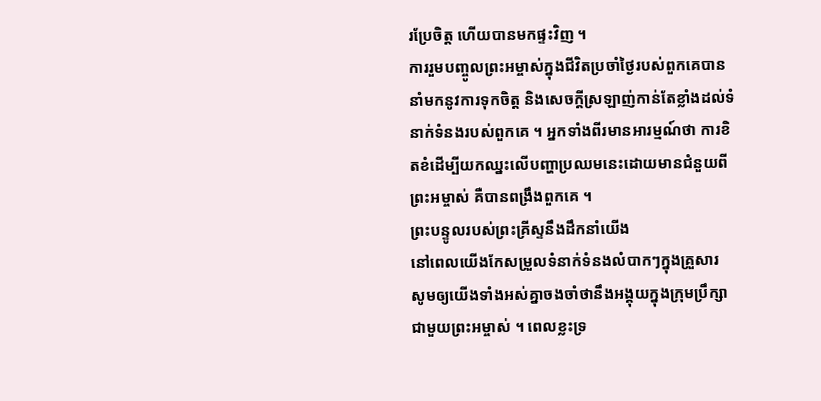រប្រែចិត្ត ហើយបានមកផ្ទះវិញ ។
ការរួមបញ្ចូលព្រះអម្ចាស់ក្នុងជីវិតប្រចាំថ្ងៃរបស់ពួកគេបាននាំមកនូវការទុកចិត្ត និងសេចក្តីស្រឡាញ់កាន់តែខ្លាំងដល់ទំនាក់ទំនងរបស់ពួកគេ ។ អ្នកទាំងពីរមានអារម្មណ៍ថា ការខិតខំដើម្បីយកឈ្នះលើបញ្ហាប្រឈមនេះដោយមានជំនួយពីព្រះអម្ចាស់ គឺបានពង្រឹងពួកគេ ។
ព្រះបន្ទូលរបស់ព្រះគ្រីស្ទនឹងដឹកនាំយើង
នៅពេលយើងកែសម្រួលទំនាក់ទំនងលំបាកៗក្នុងគ្រួសារ សូមឲ្យយើងទាំងអស់គ្នាចងចាំថានឹងអង្គុយក្នុងក្រុមប្រឹក្សាជាមួយព្រះអម្ចាស់ ។ ពេលខ្លះទ្រ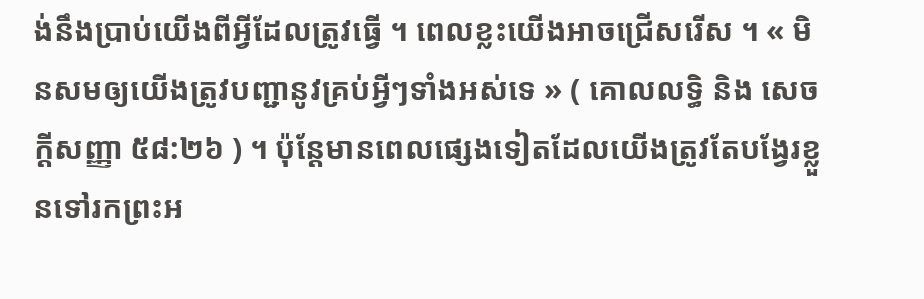ង់នឹងប្រាប់យើងពីអ្វីដែលត្រូវធ្វើ ។ ពេលខ្លះយើងអាចជ្រើសរើស ។ « មិនសមឲ្យយើងត្រូវបញ្ជានូវគ្រប់អ្វីៗទាំងអស់ទេ » ( គោលលទ្ធិ និង សេចក្តីសញ្ញា ៥៨:២៦ ) ។ ប៉ុន្តែមានពេលផ្សេងទៀតដែលយើងត្រូវតែបង្វែរខ្លួនទៅរកព្រះអ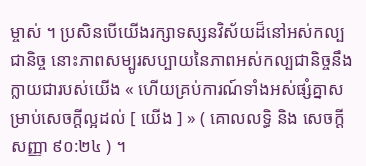ម្ចាស់ ។ ប្រសិនបើយើងរក្សាទស្សនវិស័យដ៏នៅអស់កល្បជានិច្ច នោះភាពសម្បូរសប្បាយនៃភាពអស់កល្បជានិច្ចនឹងក្លាយជារបស់យើង « ហើយគ្រប់ការណ៍ទាំងអស់ផ្សំគ្នាសម្រាប់សេចក្ដីល្អដល់ [ យើង ] » ( គោលលទ្ធិ និង សេចក្តីសញ្ញា ៩០:២៤ ) ។